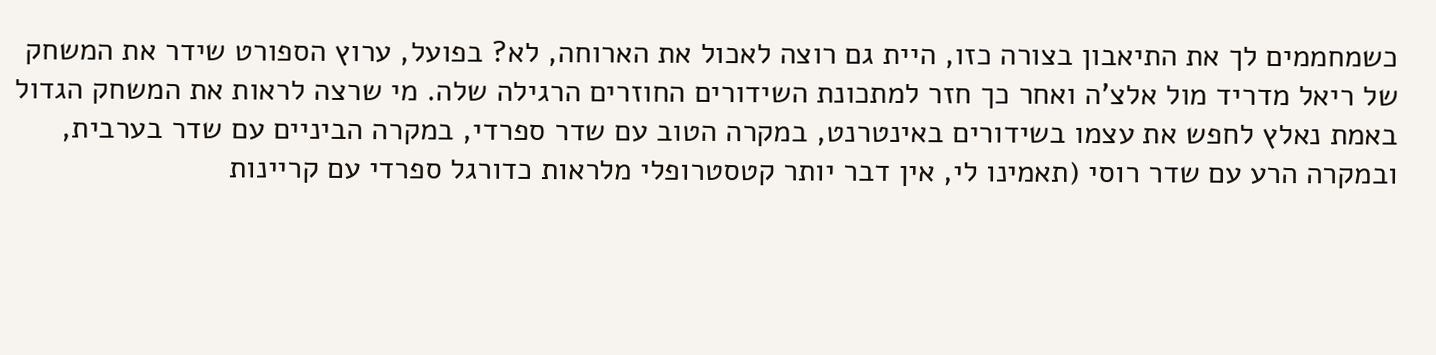כשמחממים לך את התיאבון בצורה כזו, היית גם רוצה לאכול את הארוחה, לא? בפועל, ערוץ הספורט שידר את המשחק של ריאל מדריד מול אלצ'ה ואחר כך חזר למתכונת השידורים החוזרים הרגילה שלה. מי שרצה לראות את המשחק הגדול באמת נאלץ לחפש את עצמו בשידורים באינטרנט, במקרה הטוב עם שדר ספרדי, במקרה הביניים עם שדר בערבית, ובמקרה הרע עם שדר רוסי (תאמינו לי, אין דבר יותר קטסטרופלי מלראות כדורגל ספרדי עם קריינות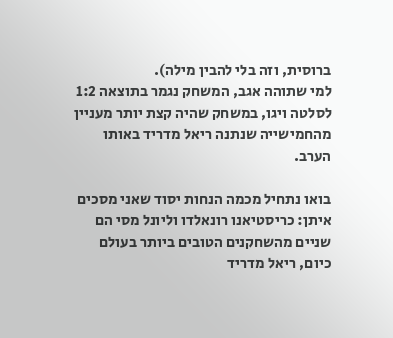ברוסית, וזה בלי להבין מילה).
למי שתוהה אגב, המשחק נגמר בתוצאה 1:2 לסלטה ויגו, במשחק שהיה קצת יותר מעניין מהחמישייה שנתנה ריאל מדריד באותו הערב.

בואו נתחיל מכמה הנחות יסוד שאני מסכים איתן: כריסטיאנו רונאלדו וליונל מסי הם שניים מהשחקנים הטובים ביותר בעולם כיום, ריאל מדריד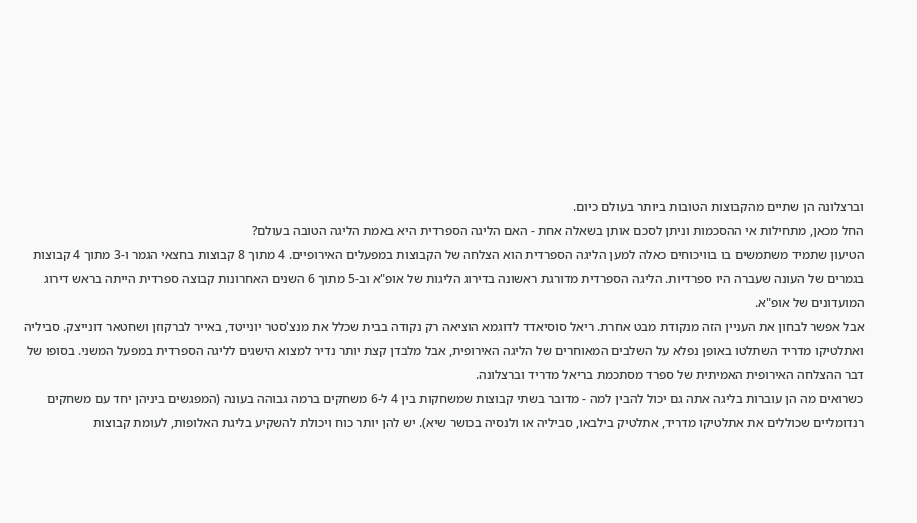וברצלונה הן שתיים מהקבוצות הטובות ביותר בעולם כיום.
החל מכאן, מתחילות אי ההסכמות וניתן לסכם אותן בשאלה אחת - האם הליגה הספרדית היא באמת הליגה הטובה בעולם?
הטיעון שתמיד משתמשים בו בוויכוחים כאלה למען הליגה הספרדית הוא הצלחה של הקבוצות במפעלים האירופיים. 4 מתוך 8 קבוצות בחצאי הגמר ו-3 מתוך 4 קבוצות בגמרים של העונה שעברה היו ספרדיות. הליגה הספרדית מדורגת ראשונה בדירוג הליגות של אופ"א וב-5 מתוך 6 השנים האחרונות קבוצה ספרדית הייתה בראש דירוג המועדונים של אופ"א.
אבל אפשר לבחון את העניין הזה מנקודת מבט אחרת. ריאל סוסיאדד לדוגמא הוציאה רק נקודה בבית שכלל את מנצ'סטר יונייטד, באייר לברקוזן ושחטאר דונייצק. סביליה ואתלטיקו מדריד השתלטו באופן נפלא על השלבים המאוחרים של הליגה האירופית, אבל מלבדן קצת יותר נדיר למצוא הישגים לליגה הספרדית במפעל המשני. בסופו של דבר ההצלחה האירופית האמיתית של ספרד מסתכמת בריאל מדריד וברצלונה.
כשרואים מה הן עוברות בליגה אתה גם יכול להבין למה - מדובר בשתי קבוצות שמשחקות בין 4 ל-6 משחקים ברמה גבוהה בעונה (המפגשים ביניהן יחד עם משחקים רנדומליים שכוללים את אתלטיקו מדריד, אתלטיק בילבאו, סביליה או ולנסיה בכושר שיא). יש להן יותר כוח ויכולת להשקיע בליגת האלופות, לעומת קבוצות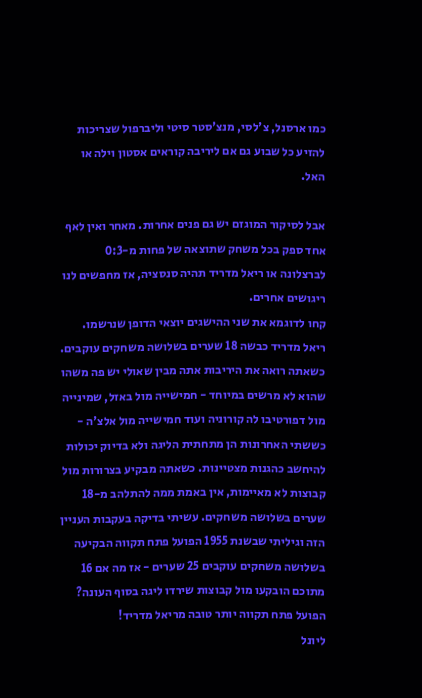כמו ארסנל, צ'לסי, מנצ'סטר סיטי וליברפול שצריכות להזיע כל שבוע גם אם ליריבה קוראים אסטון וילה או האל.

אבל לסיקור המוגזם יש גם פנים אחרות. מאחר ואין לאף אחד ספק בכל משחק שתוצאה של פחות מ-0:3 לברצלונה או ריאל מדריד תהיה סנסציה, אז מחפשים לנו ריגושים אחרים.
קחו לדוגמא את שני ההישגים יוצאי הדופן שנרשמו.
ריאל מדריד כבשה 18 שערים בשלושה משחקים עוקבים. כשאתה רואה את היריבות אתה מבין שאולי יש פה משהו שהוא לא מרשים במיוחד - חמישייה מול באזל, שמינייה מול דפורטיבו לה קורוניה ועוד חמישייה מול אלצ'ה - כששתי האחרונות הן מתחתית הליגה ולא בדיוק יכולות להיחשב כהגנות מצטיינות. כשאתה מבקיע בצרורות מול קבוצות לא מאיימות, אין באמת ממה להתלהב מ-18 שערים בשלושה משחקים. עשיתי בדיקה בעקבות העניין הזה וגיליתי שבשנת 1955 הפועל פתח תקווה הבקיעה בשלושה משחקים עוקבים 25 שערים - אז מה אם 16 מתוכם הובקעו מול קבוצות שירדו ליגה בסוף העונה? הפועל פתח תקווה יותר טובה מריאל מדריד!
ליונל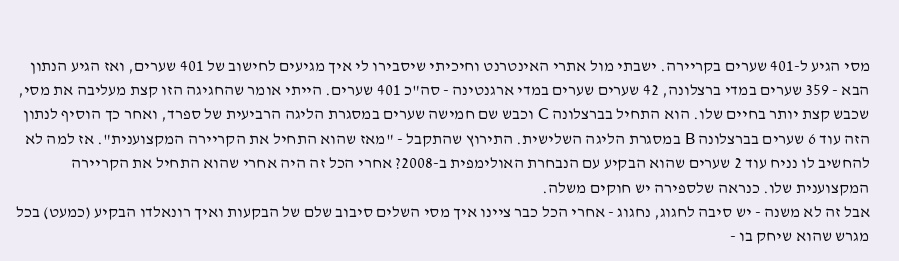מסי הגיע ל-401 שערים בקריירה. ישבתי מול אתרי האינטרנט וחיכיתי שיסבירו לי איך מגיעים לחישוב של 401 שערים, ואז הגיע הנתון הבא - 359 שערים במדי ברצלונה, 42 שערים שערים במדי ארגנטינה - סה"כ 401 שערים. הייתי אומר שהחגיגה הזו קצת מעליבה את מסי, שכבש קצת יותר בחיים שלו. הוא התחיל בברצלונה C וכבש שם חמישה שערים במסגרת הליגה הרביעית של ספרד, ואחר כך הוסיף לנתון הזה עוד 6 שערים בברצלונה B במסגרת הליגה השלישית. התירוץ שהתקבל - "מאז שהוא התחיל את הקריירה המקצוענית". אז למה לא להחשיב לו נניח עוד 2 שערים שהוא הבקיע עם הנבחרת האולימפית ב-2008? אחרי הכל זה היה אחרי שהוא התחיל את הקריירה המקצוענית שלו. כנראה שלספירה יש חוקים משלה.
אבל זה לא משנה - יש סיבה לחגוג, נחגוג - אחרי הכל כבר ציינו איך מסי השלים סיבוב שלם של הבקעות ואיך רונאלדו הבקיע (כמעט) בכל מגרש שהוא שיחק בו -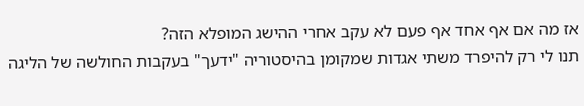אז מה אם אף אחד אף פעם לא עקב אחרי ההישג המופלא הזה?
תנו לי רק להיפרד משתי אגדות שמקומן בהיסטוריה "ידעך" בעקבות החולשה של הליגה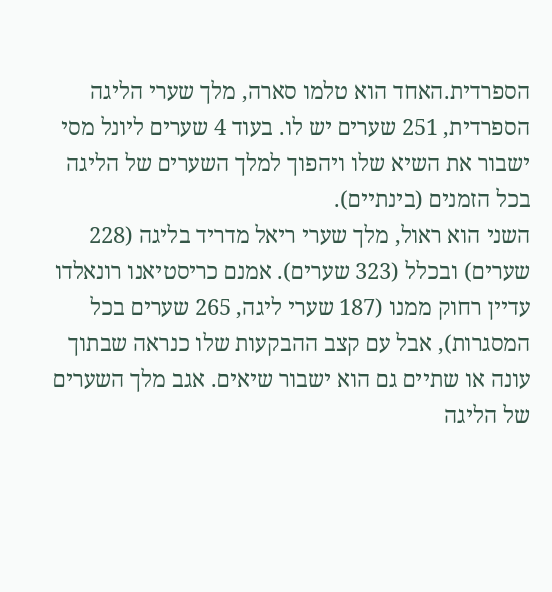הספרדית.האחד הוא טלמו סארה, מלך שערי הליגה הספרדית, 251 שערים יש לו. בעוד 4 שערים ליונל מסי ישבור את השיא שלו ויהפוך למלך השערים של הליגה בכל הזמנים (בינתיים).
השני הוא ראול, מלך שערי ריאל מדריד בליגה (228 שערים) ובכלל (323 שערים). אמנם כריסטיאנו רונאלדו עדיין רחוק ממנו (187 שערי ליגה, 265 שערים בכל המסגרות), אבל עם קצב ההבקעות שלו כנראה שבתוך עונה או שתיים גם הוא ישבור שיאים. אגב מלך השערים של הליגה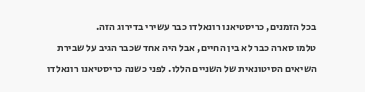בכל הזמנים, כריסטיאנו רונאלדו כבר עשירי בדירוג הזה.
טלמו סארה כבר לא בין החיים, אבל היה אחד שכבר הגיב על שבירת השיאים הסיטונאית של השניים הללו. לפני כשנה כריסטיאנו רונאלדו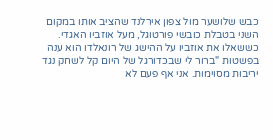כבש שלושער מול צפון אירלנד שהציב אותו במקום השני בטבלת כובשי פורטוגל, מעל אוזביו האגדי. כששאלו את אוזביו על ההישג של רונאלדו הוא ענה בפשטות "ברור לי שבכדורגל של היום קל לשחק נגד יריבות מסוימות. אני אף פעם לא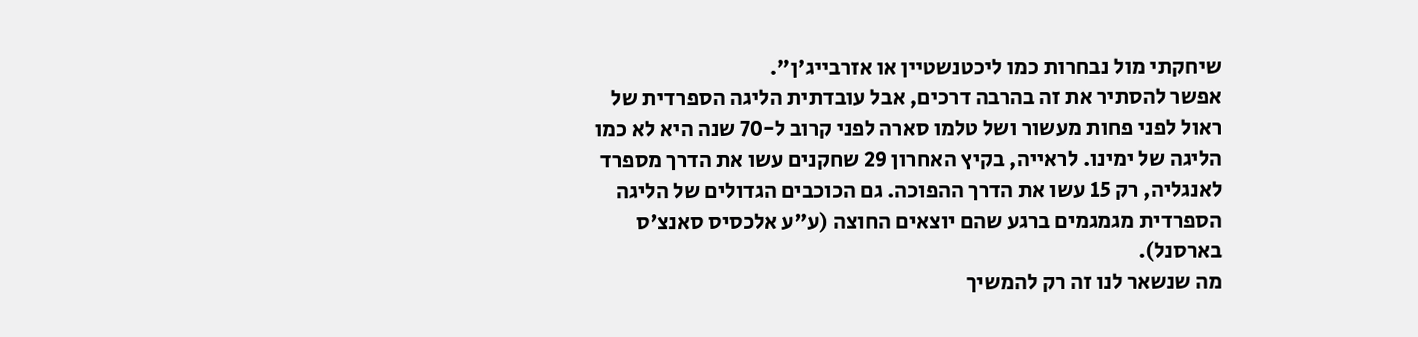שיחקתי מול נבחרות כמו ליכטנשטיין או אזרבייג'ן".
אפשר להסתיר את זה בהרבה דרכים, אבל עובדתית הליגה הספרדית של ראול לפני פחות מעשור ושל טלמו סארה לפני קרוב ל-70 שנה היא לא כמו הליגה של ימינו. לראייה, בקיץ האחרון 29 שחקנים עשו את הדרך מספרד לאנגליה, רק 15 עשו את הדרך ההפוכה. גם הכוכבים הגדולים של הליגה הספרדית מגמגמים ברגע שהם יוצאים החוצה (ע"ע אלכסיס סאנצ'ס בארסנל).
מה שנשאר לנו זה רק להמשיך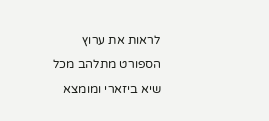לראות את ערוץ הספורט מתלהב מכל שיא ביזארי ומומצא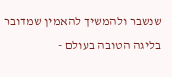שנשבר ולהמשיך להאמין שמדובר בליגה הטובה בעולם -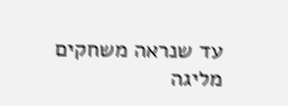עד שנראה משחקים מליגה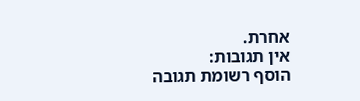אחרת.
אין תגובות:
הוסף רשומת תגובה